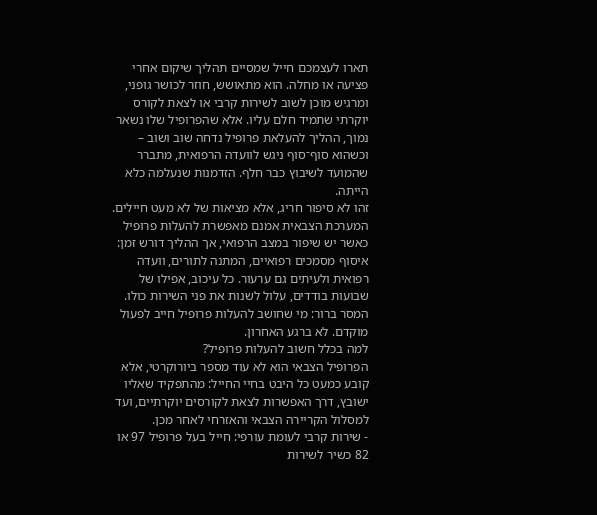תארו לעצמכם חייל שמסיים תהליך שיקום אחרי פציעה או מחלה. הוא מתאושש, חוזר לכושר גופני, ומרגיש מוכן לשוב לשירות קרבי או לצאת לקורס יוקרתי שתמיד חלם עליו. אלא שהפרופיל שלו נשאר נמוך, ההליך להעלאת פרופיל נדחה שוב ושוב – וכשהוא סוף־סוף ניגש לוועדה הרפואית, מתברר שהמועד לשיבוץ כבר חלף. הזדמנות שנעלמה כלא הייתה.
זהו לא סיפור חריג, אלא מציאות של לא מעט חיילים. המערכת הצבאית אמנם מאפשרת להעלות פרופיל כאשר יש שיפור במצב הרפואי, אך ההליך דורש זמן: איסוף מסמכים רפואיים, המתנה לתורים, וועדה רפואית ולעיתים גם ערעור. כל עיכוב, אפילו של שבועות בודדים, עלול לשנות את פני השירות כולו.
המסר ברור: מי שחושב להעלות פרופיל חייב לפעול מוקדם. לא ברגע האחרון.
למה בכלל חשוב להעלות פרופיל?
הפרופיל הצבאי הוא לא עוד מספר ביורוקרטי, אלא קובע כמעט כל היבט בחיי החייל: מהתפקיד שאליו ישובץ, דרך האפשרות לצאת לקורסים יוקרתיים, ועד למסלול הקריירה הצבאי והאזרחי לאחר מכן.
- שירות קרבי לעומת עורפי: חייל בעל פרופיל 97 או 82 כשיר לשירות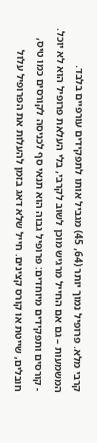קרבי מלא. פרופיל נמוך יותר (64, 45) מגביל אותו לתפקידים עורפיים בלבד. המשמעות – גם אם החייל מרגיש מוכן לשוב לקרבי, בלי העלאת פרופיל הוא לא יוכל.
- קורסים ותפקידים מיוחדים: פרופיל גבוה הוא תנאי סף לכניסה לקורסים כמו טיס, חובלים, שייטת או קורס קצינים. חייל שלא דאג בזמן להעלות את הפרופיל עלול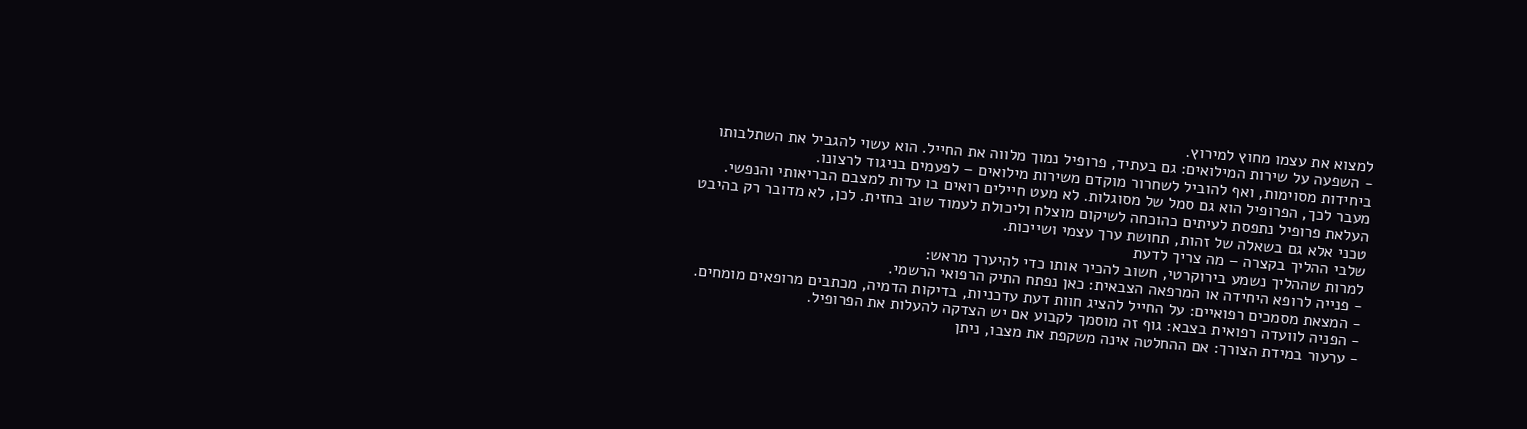למצוא את עצמו מחוץ למירוץ.
- השפעה על שירות המילואים: גם בעתיד, פרופיל נמוך מלווה את החייל. הוא עשוי להגביל את השתלבותו ביחידות מסוימות, ואף להוביל לשחרור מוקדם משירות מילואים – לפעמים בניגוד לרצונו.
מעבר לכך, הפרופיל הוא גם סמל של מסוגלות. לא מעט חיילים רואים בו עדות למצבם הבריאותי והנפשי. העלאת פרופיל נתפסת לעיתים כהוכחה לשיקום מוצלח וליכולת לעמוד שוב בחזית. לכן, לא מדובר רק בהיבט טכני אלא גם בשאלה של זהות, תחושת ערך עצמי ושייכות.
שלבי ההליך בקצרה – מה צריך לדעת
למרות שההליך נשמע בירוקרטי, חשוב להכיר אותו כדי להיערך מראש:
- פנייה לרופא היחידה או המרפאה הצבאית: כאן נפתח התיק הרפואי הרשמי.
- המצאת מסמכים רפואיים: על החייל להציג חוות דעת עדכניות, בדיקות הדמיה, מכתבים מרופאים מומחים.
- הפניה לוועדה רפואית בצבא: גוף זה מוסמך לקבוע אם יש הצדקה להעלות את הפרופיל.
- ערעור במידת הצורך: אם ההחלטה אינה משקפת את מצבו, ניתן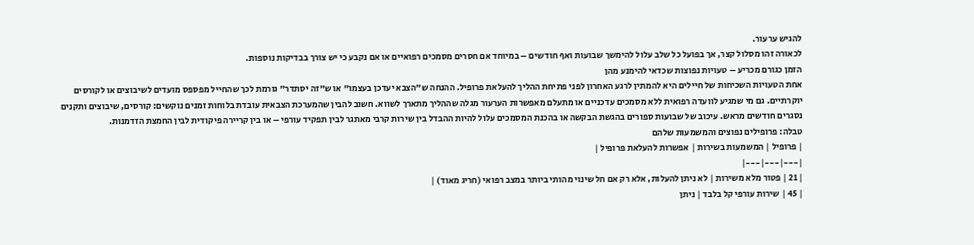להגיש ערעור.
לכאורה זהו מסלול קצר, אך בפועל כל שלב עלול להימשך שבועות ואף חודשים – במיוחד אם חסרים מסמכים רפואיים או אם נקבע כי יש צורך בבדיקות נוספות.
הזמן כגורם מכריע – טעויות נפוצות שכדאי להימנע מהן
אחת הטעויות השכיחות של חיילים היא להמתין לרגע האחרון לפני פתיחת ההליך להעלאת פרופיל. ההנחה ש"הצבא יעדכן בעצמו" או ש"זה יסתדר" גורמת לכך שהחייל מפספס מועדים לשיבוצים או לקורסים יוקרתיים. גם מי שמגיע לוועדה רפואית ללא מסמכים עדכניים או מתעלם מאפשרות הערעור מגלה שההליך מתארך לשווא. חשוב להבין שהמערכת הצבאית עובדת בלוחות זמנים נוקשים: קורסים, שיבוצים ותקנים נסגרים חודשים מראש. עיכוב של שבועות ספורים בהגשת הבקשה או בהכנת המסמכים עלול להיות ההבדל בין שירות קרבי מאתגר לבין תפקיד עורפי – או בין קריירה פיקודית לבין החמצת הזדמנות.
טבלה: פרופילים נפוצים והמשמעות שלהם
| פרופיל | המשמעות בשירות | אפשרות להעלאת פרופיל |
|---|---|---|
| 21 | פטור מלא משירות | לא ניתן להעלות, אלא רק אם חל שינוי מהותי ביותר במצב רפואי (חריג מאוד) |
| 45 | שירות עורפי קל בלבד | ניתן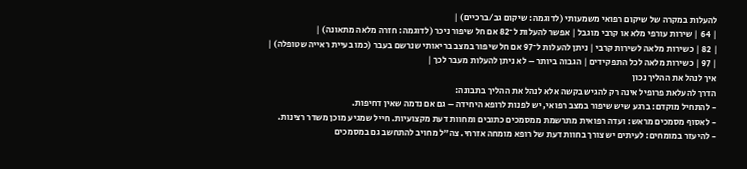להעלות במקרה של שיקום רפואי משמעותי (לדוגמה: שיקום גב/ברכיים) |
| 64 | שירות עורפי מלא או קרבי מוגבל | אפשר להעלות ל־82 אם חל שיפור ניכר (לדוגמה: חזרה מלאה מתאונה) |
| 82 | כשירות מלאה לשירות קרבי | ניתן להעלות ל־97 אם חל שיפור במצב בריאותי שנרשם בעבר (כמו בעיית ראייה שטופלה) |
| 97 | כשירות מלאה לכל התפקידים | הגבוה ביותר – לא ניתן להעלות מעבר לכך |
איך לנהל את ההליך נכון
הדרך להעלאת פרופיל אינה רק להגיש בקשה אלא לנהל את ההליך בתבונה:
- להתחיל מוקדם: ברגע שיש שיפור במצב רפואי, יש לפנות לרופא היחידה – גם אם נדמה שאין דחיפות.
- לאסוף מסמכים מראש: ועדה רפואית מתרשמת ממסמכים כתובים ומחוות דעת מקצועיות. חייל שמגיע מוכן משדר רצינות.
- להיעזר במומחים: לעיתים יש צורך בחוות דעת של רופא מומחה אזרחי. צה"ל מחויב להתחשב גם במסמכים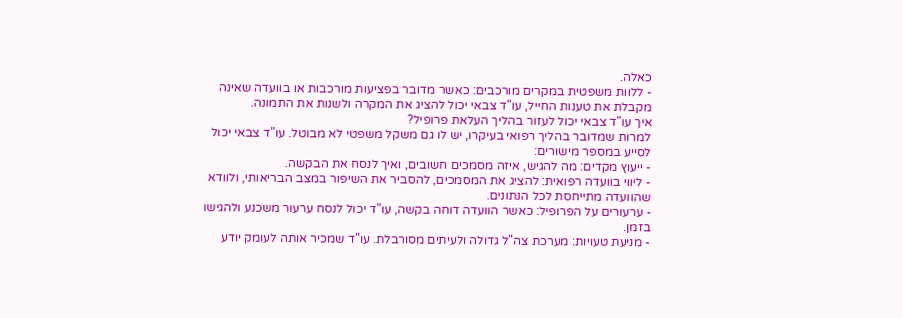כאלה.
- ללוות משפטית במקרים מורכבים: כאשר מדובר בפציעות מורכבות או בוועדה שאינה מקבלת את טענות החייל, עו"ד צבאי יכול להציג את המקרה ולשנות את התמונה.
איך עו"ד צבאי יכול לעזור בהליך העלאת פרופיל?
למרות שמדובר בהליך רפואי בעיקרו, יש לו גם משקל משפטי לא מבוטל. עו"ד צבאי יכול לסייע במספר מישורים:
- ייעוץ מקדים: מה להגיש, איזה מסמכים חשובים, ואיך לנסח את הבקשה.
- ליווי בוועדה רפואית: להציג את המסמכים, להסביר את השיפור במצב הבריאותי, ולוודא שהוועדה מתייחסת לכל הנתונים.
- ערעורים על הפרופיל: כאשר הוועדה דוחה בקשה, עו"ד יכול לנסח ערעור משכנע ולהגישו בזמן.
- מניעת טעויות: מערכת צה"ל גדולה ולעיתים מסורבלת. עו"ד שמכיר אותה לעומק יודע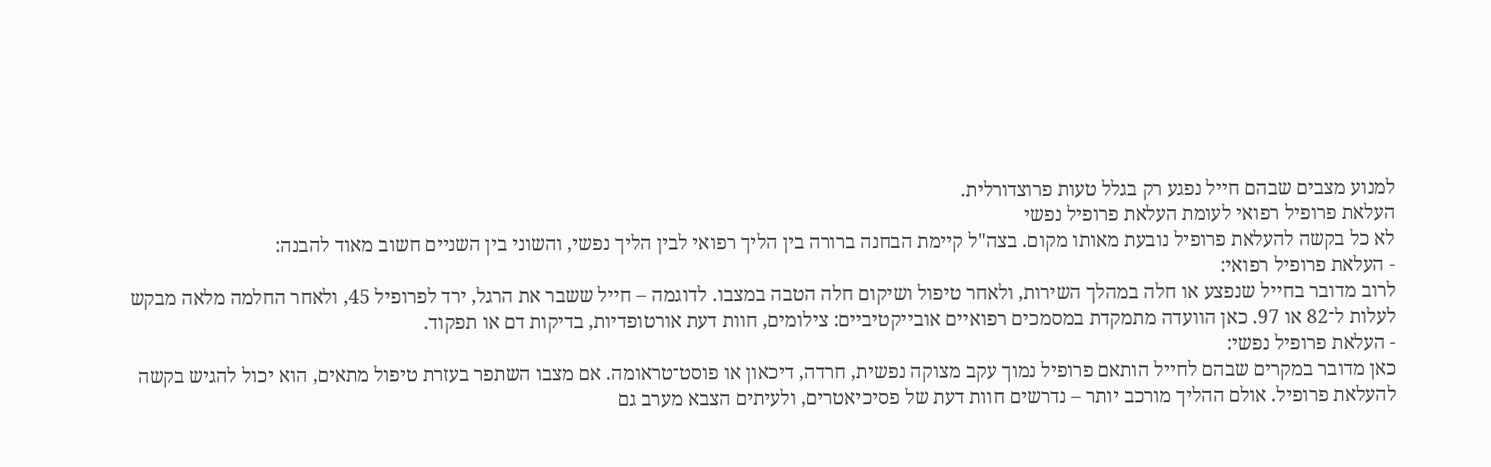למנוע מצבים שבהם חייל נפגע רק בגלל טעות פרוצדורלית.
העלאת פרופיל רפואי לעומת העלאת פרופיל נפשי
לא כל בקשה להעלאת פרופיל נובעת מאותו מקום. בצה"ל קיימת הבחנה ברורה בין הליך רפואי לבין הליך נפשי, והשוני בין השניים חשוב מאוד להבנה:
- העלאת פרופיל רפואי:
לרוב מדובר בחייל שנפצע או חלה במהלך השירות, ולאחר טיפול ושיקום חלה הטבה במצבו. לדוגמה – חייל ששבר את הרגל, ירד לפרופיל 45, ולאחר החלמה מלאה מבקש לעלות ל־82 או 97. כאן הוועדה מתמקדת במסמכים רפואיים אובייקטיביים: צילומים, חוות דעת אורטופדיות, בדיקות דם או תפקוד.
- העלאת פרופיל נפשי:
כאן מדובר במקרים שבהם לחייל הותאם פרופיל נמוך עקב מצוקה נפשית, חרדה, דיכאון או פוסט־טראומה. אם מצבו השתפר בעזרת טיפול מתאים, הוא יכול להגיש בקשה להעלאת פרופיל. אולם ההליך מורכב יותר – נדרשים חוות דעת של פסיכיאטרים, ולעיתים הצבא מערב גם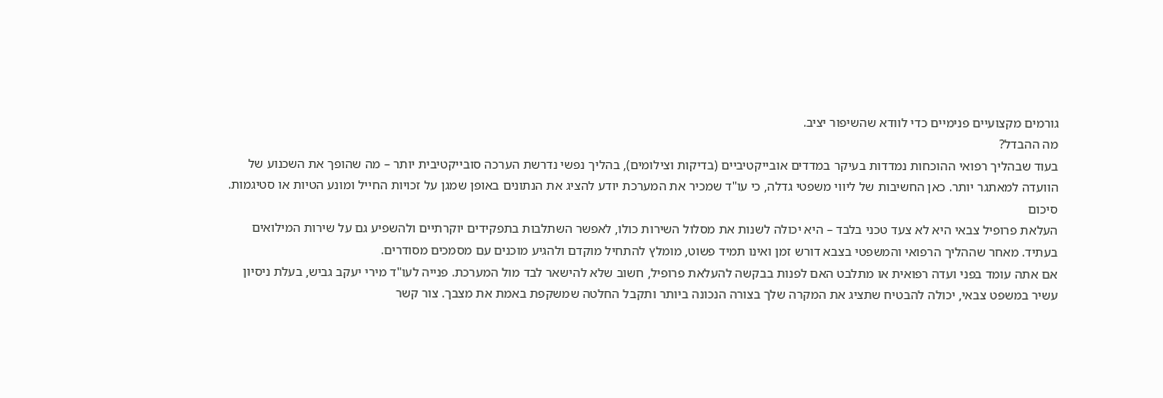גורמים מקצועיים פנימיים כדי לוודא שהשיפור יציב.
מה ההבדל?
בעוד שבהליך רפואי ההוכחות נמדדות בעיקר במדדים אובייקטיביים (בדיקות וצילומים), בהליך נפשי נדרשת הערכה סובייקטיבית יותר – מה שהופך את השכנוע של הוועדה למאתגר יותר. כאן החשיבות של ליווי משפטי גדלה, כי עו"ד שמכיר את המערכת יודע להציג את הנתונים באופן שמגן על זכויות החייל ומונע הטיות או סטיגמות.
סיכום
העלאת פרופיל צבאי היא לא צעד טכני בלבד – היא יכולה לשנות את מסלול השירות כולו, לאפשר השתלבות בתפקידים יוקרתיים ולהשפיע גם על שירות המילואים בעתיד. מאחר שההליך הרפואי והמשפטי בצבא דורש זמן ואינו תמיד פשוט, מומלץ להתחיל מוקדם ולהגיע מוכנים עם מסמכים מסודרים.
אם אתה עומד בפני ועדה רפואית או מתלבט האם לפנות בבקשה להעלאת פרופיל, חשוב שלא להישאר לבד מול המערכת. פנייה לעו"ד מירי יעקב גביש, בעלת ניסיון עשיר במשפט צבאי, יכולה להבטיח שתציג את המקרה שלך בצורה הנכונה ביותר ותקבל החלטה שמשקפת באמת את מצבך. צור קשר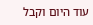עוד היום וקבל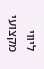ליווי מקצועי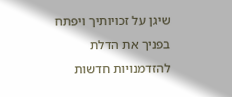שיגן על זכויותיך ויפתח בפניך את הדלת להזדמנויות חדשות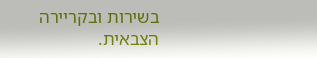בשירות ובקריירה הצבאית.